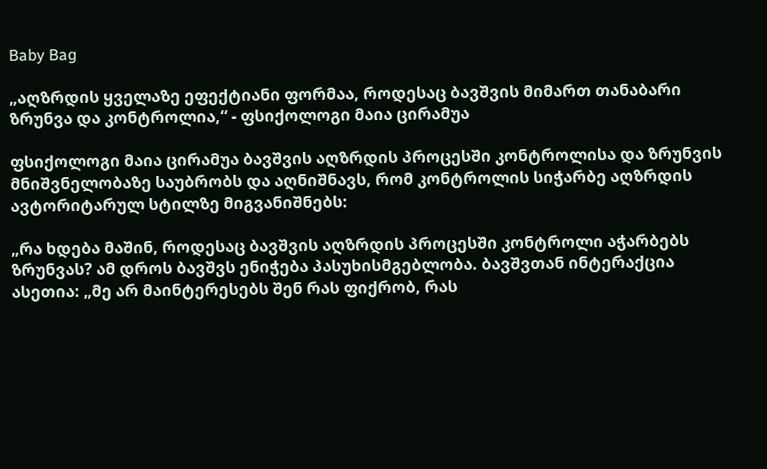Baby Bag

„აღზრდის ყველაზე ეფექტიანი ფორმაა, როდესაც ბავშვის მიმართ თანაბარი ზრუნვა და კონტროლია,“ - ფსიქოლოგი მაია ცირამუა

ფსიქოლოგი მაია ცირამუა ბავშვის აღზრდის პროცესში კონტროლისა და ზრუნვის მნიშვნელობაზე საუბრობს და აღნიშნავს, რომ კონტროლის სიჭარბე აღზრდის ავტორიტარულ სტილზე მიგვანიშნებს:

„რა ხდება მაშინ, როდესაც ბავშვის აღზრდის პროცესში კონტროლი აჭარბებს ზრუნვას? ამ დროს ბავშვს ენიჭება პასუხისმგებლობა. ბავშვთან ინტერაქცია ასეთია: „მე არ მაინტერესებს შენ რას ფიქრობ, რას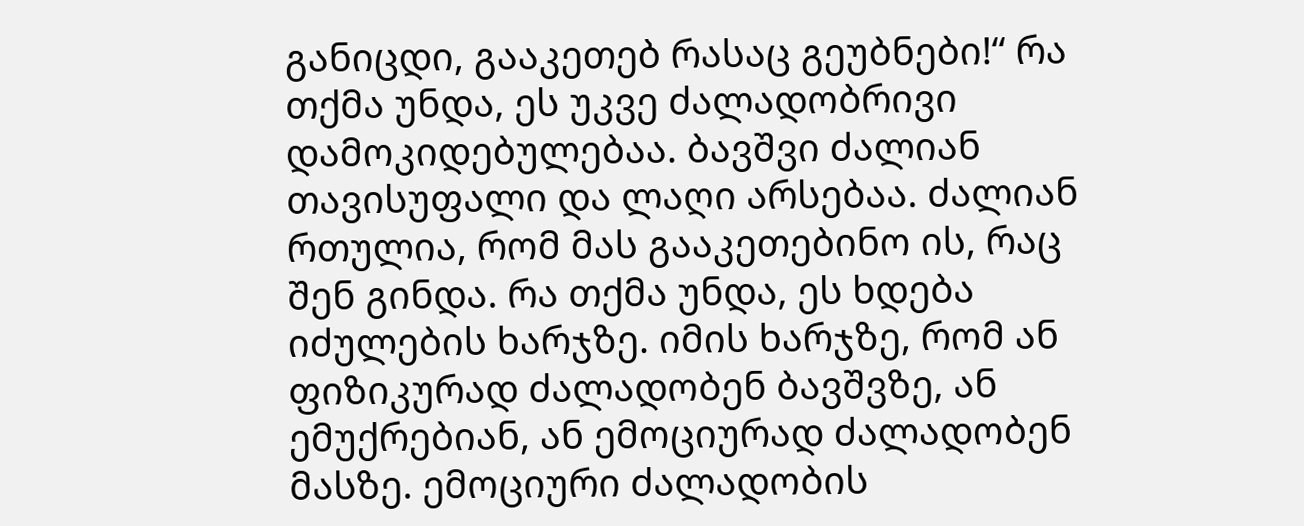განიცდი, გააკეთებ რასაც გეუბნები!“ რა თქმა უნდა, ეს უკვე ძალადობრივი დამოკიდებულებაა. ბავშვი ძალიან თავისუფალი და ლაღი არსებაა. ძალიან რთულია, რომ მას გააკეთებინო ის, რაც შენ გინდა. რა თქმა უნდა, ეს ხდება იძულების ხარჯზე. იმის ხარჯზე, რომ ან ფიზიკურად ძალადობენ ბავშვზე, ან ემუქრებიან, ან ემოციურად ძალადობენ მასზე. ემოციური ძალადობის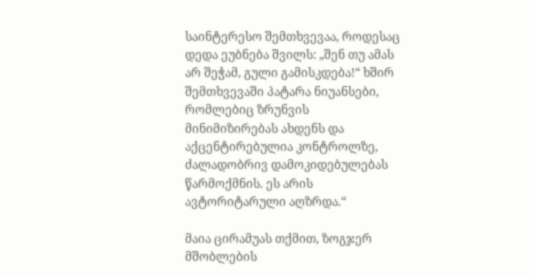საინტერესო შემთხვევაა, როდესაც დედა ეუბნება შვილს: „შენ თუ ამას არ შეჭამ, გული გამისკდება!“ ხშირ შემთხვევაში პატარა ნიუანსები, რომლებიც ზრუნვის მინიმიზირებას ახდენს და აქცენტირებულია კონტროლზე, ძალადობრივ დამოკიდებულებას წარმოქმნის. ეს არის ავტორიტარული აღზრდა.“

მაია ცირამუას თქმით, ზოგჯერ მშობლების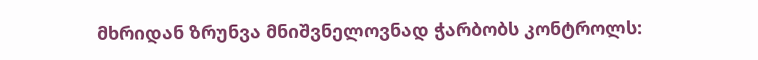მხრიდან ზრუნვა მნიშვნელოვნად ჭარბობს კონტროლს: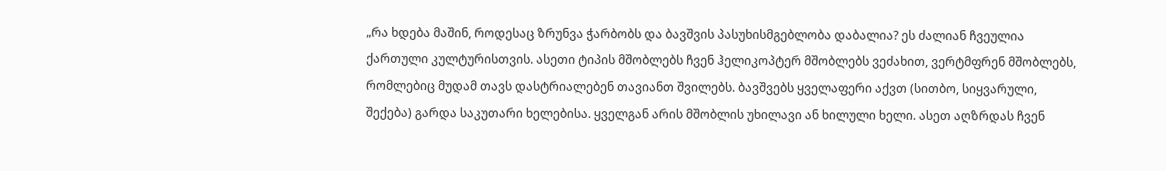„რა ხდება მაშინ, როდესაც ზრუნვა ჭარბობს და ბავშვის პასუხისმგებლობა დაბალია? ეს ძალიან ჩვეულია ქართული კულტურისთვის. ასეთი ტიპის მშობლებს ჩვენ ჰელიკოპტერ მშობლებს ვეძახით, ვერტმფრენ მშობლებს, რომლებიც მუდამ თავს დასტრიალებენ თავიანთ შვილებს. ბავშვებს ყველაფერი აქვთ (სითბო, სიყვარული, შექება) გარდა საკუთარი ხელებისა. ყველგან არის მშობლის უხილავი ან ხილული ხელი. ასეთ აღზრდას ჩვენ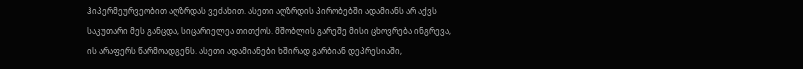ჰიპერმეურვეობით აღზრდას ვეძახით. ასეთი აღზრდის პირობებში ადამიანს არ აქვს საკუთარი მეს განცდა, სიცარიელეა თითქოს. მშობლის გარეშე მისი ცხოვრება ინგრევა, ის არაფერს წარმოადგენს. ასეთი ადამიანები ხშირად გარბიან დეპრესიაში,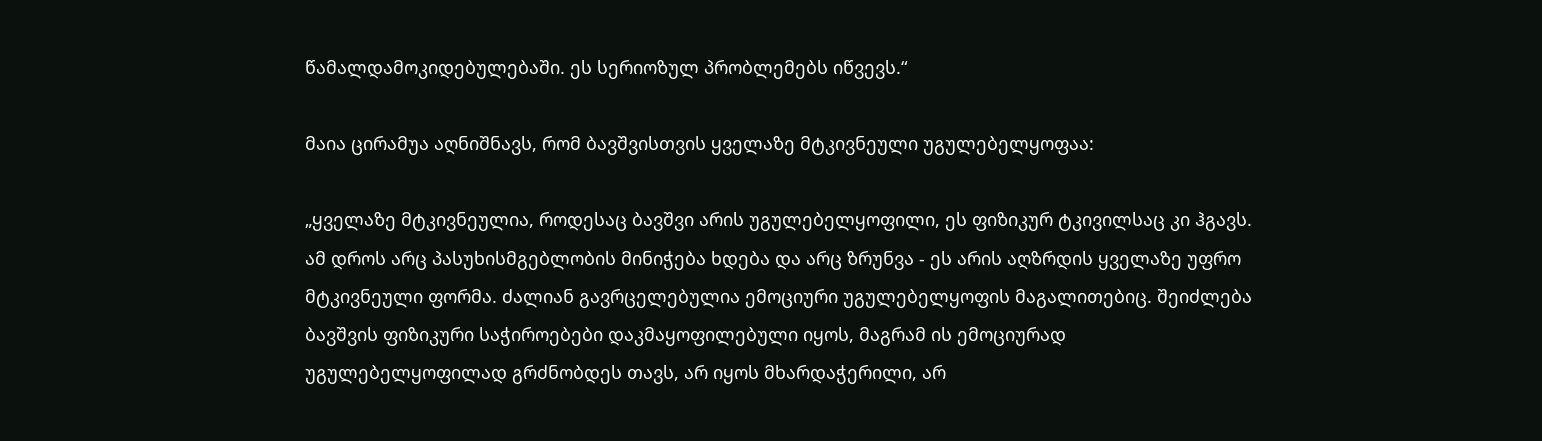წამალდამოკიდებულებაში. ეს სერიოზულ პრობლემებს იწვევს.“

მაია ცირამუა აღნიშნავს, რომ ბავშვისთვის ყველაზე მტკივნეული უგულებელყოფაა:

„ყველაზე მტკივნეულია, როდესაც ბავშვი არის უგულებელყოფილი, ეს ფიზიკურ ტკივილსაც კი ჰგავს. ამ დროს არც პასუხისმგებლობის მინიჭება ხდება და არც ზრუნვა - ეს არის აღზრდის ყველაზე უფრო მტკივნეული ფორმა. ძალიან გავრცელებულია ემოციური უგულებელყოფის მაგალითებიც. შეიძლება ბავშვის ფიზიკური საჭიროებები დაკმაყოფილებული იყოს, მაგრამ ის ემოციურად უგულებელყოფილად გრძნობდეს თავს, არ იყოს მხარდაჭერილი, არ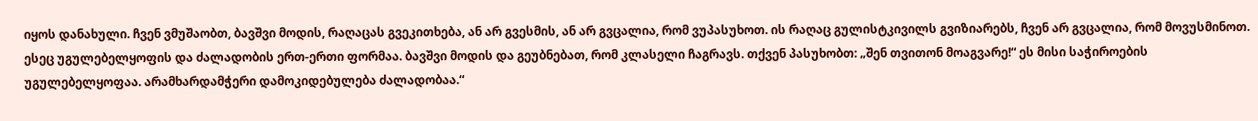იყოს დანახული. ჩვენ ვმუშაობთ, ბავშვი მოდის, რაღაცას გვეკითხება, ან არ გვესმის, ან არ გვცალია, რომ ვუპასუხოთ. ის რაღაც გულისტკივილს გვიზიარებს, ჩვენ არ გვცალია, რომ მოვუსმინოთ. ესეც უგულებელყოფის და ძალადობის ერთ-ერთი ფორმაა. ბავშვი მოდის და გეუბნებათ, რომ კლასელი ჩაგრავს. თქვენ პასუხობთ: „შენ თვითონ მოაგვარე!“ ეს მისი საჭიროების უგულებელყოფაა. არამხარდამჭერი დამოკიდებულება ძალადობაა.“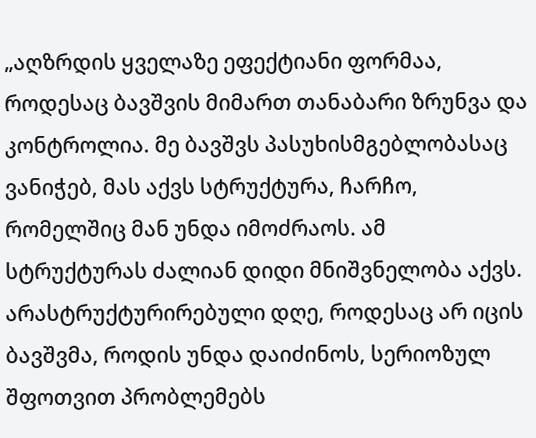„აღზრდის ყველაზე ეფექტიანი ფორმაა, როდესაც ბავშვის მიმართ თანაბარი ზრუნვა და კონტროლია. მე ბავშვს პასუხისმგებლობასაც ვანიჭებ, მას აქვს სტრუქტურა, ჩარჩო, რომელშიც მან უნდა იმოძრაოს. ამ სტრუქტურას ძალიან დიდი მნიშვნელობა აქვს. არასტრუქტურირებული დღე, როდესაც არ იცის ბავშვმა, როდის უნდა დაიძინოს, სერიოზულ შფოთვით პრობლემებს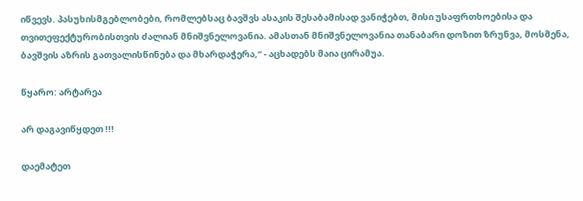იწვევს. პასუხისმგებლობები, რომლებსაც ბავშვს ასაკის შესაბამისად ვანიჭებთ, მისი უსაფრთხოებისა და თვითეფექტურობისთვის ძალიან მნიშვნელოვანია. ამასთან მნიშვნელოვანია თანაბარი დოზით ზრუნვა, მოსმენა, ბავშვის აზრის გათვალისწინება და მხარდაჭერა,“ - აცხადებს მაია ცირამუა.

წყარო: არტარეა

არ დაგავიწყდეთ !!!

დაემატეთ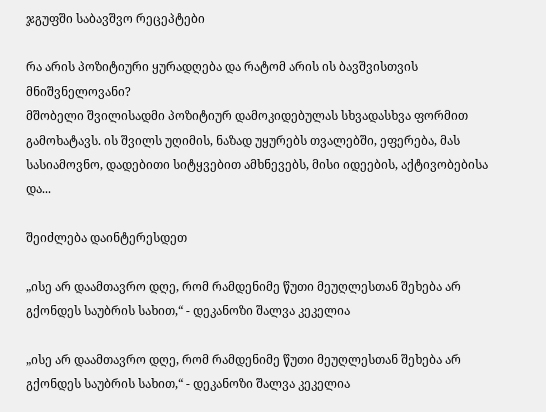ჯგუფში საბავშვო რეცეპტები

რა არის პოზიტიური ყურადღება და რატომ არის ის ბავშვისთვის მნიშვნელოვანი?
მშობელი შვილისადმი პოზიტიურ დამოკიდებულას სხვადასხვა ფორმით გამოხატავს. ის შვილს უღიმის, ნაზად უყურებს თვალებში, ეფერება, მას სასიამოვნო, დადებითი სიტყვებით ამხნევებს, მისი იდეების, აქტივობებისა და...

შეიძლება დაინტერესდეთ

„ისე არ დაამთავრო დღე, რომ რამდენიმე წუთი მეუღლესთან შეხება არ გქონდეს საუბრის სახით,“ - დეკანოზი შალვა კეკელია

„ისე არ დაამთავრო დღე, რომ რამდენიმე წუთი მეუღლესთან შეხება არ გქონდეს საუბრის სახით,“ - დეკანოზი შალვა კეკელია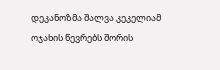დეკანოზმა შალვა კეკელიამ ოჯახის წევრებს შორის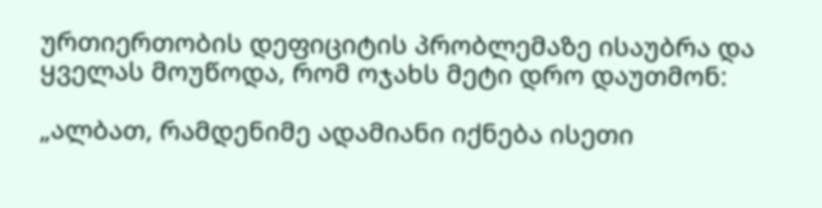ურთიერთობის დეფიციტის პრობლემაზე ისაუბრა და ყველას მოუწოდა, რომ ოჯახს მეტი დრო დაუთმონ:

„ალბათ, რამდენიმე ადამიანი იქნება ისეთი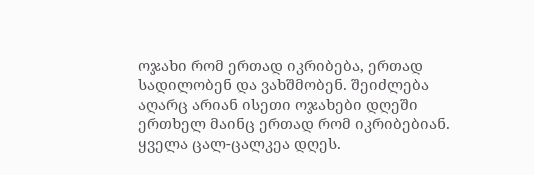ოჯახი რომ ერთად იკრიბება, ერთად სადილობენ და ვახშმობენ. შეიძლება აღარც არიან ისეთი ოჯახები დღეში ერთხელ მაინც ერთად რომ იკრიბებიან. ყველა ცალ-ცალკეა დღეს.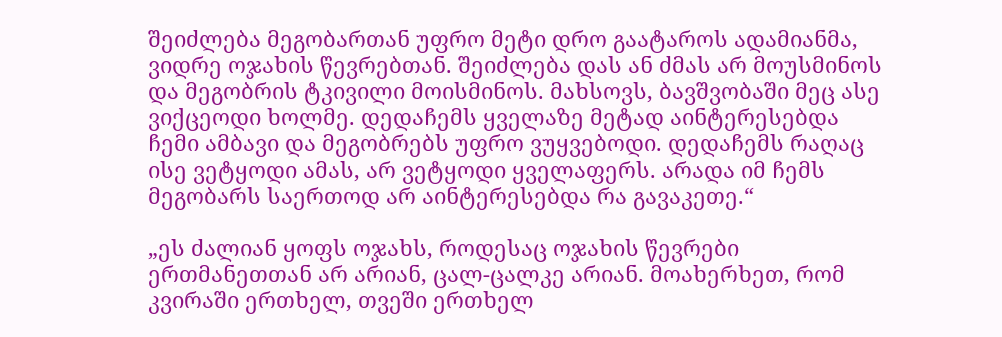შეიძლება მეგობართან უფრო მეტი დრო გაატაროს ადამიანმა, ვიდრე ოჯახის წევრებთან. შეიძლება დას ან ძმას არ მოუსმინოს და მეგობრის ტკივილი მოისმინოს. მახსოვს, ბავშვობაში მეც ასე ვიქცეოდი ხოლმე. დედაჩემს ყველაზე მეტად აინტერესებდა ჩემი ამბავი და მეგობრებს უფრო ვუყვებოდი. დედაჩემს რაღაც ისე ვეტყოდი ამას, არ ვეტყოდი ყველაფერს. არადა იმ ჩემს მეგობარს საერთოდ არ აინტერესებდა რა გავაკეთე.“

„ეს ძალიან ყოფს ოჯახს, როდესაც ოჯახის წევრები ერთმანეთთან არ არიან, ცალ-ცალკე არიან. მოახერხეთ, რომ კვირაში ერთხელ, თვეში ერთხელ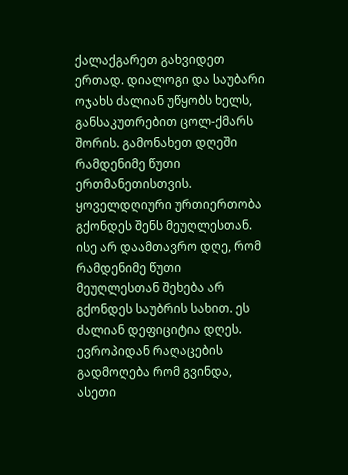ქალაქგარეთ გახვიდეთ ერთად. დიალოგი და საუბარი ოჯახს ძალიან უწყობს ხელს, განსაკუთრებით ცოლ-ქმარს შორის. გამონახეთ დღეში რამდენიმე წუთი ერთმანეთისთვის. ყოველდღიური ურთიერთობა გქონდეს შენს მეუღლესთან. ისე არ დაამთავრო დღე, რომ რამდენიმე წუთი მეუღლესთან შეხება არ გქონდეს საუბრის სახით. ეს ძალიან დეფიციტია დღეს. ევროპიდან რაღაცების გადმოღება რომ გვინდა, ასეთი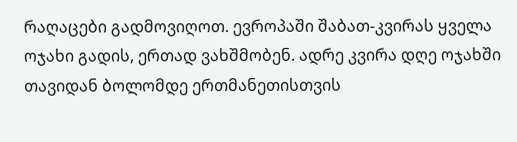რაღაცები გადმოვიღოთ. ევროპაში შაბათ-კვირას ყველა ოჯახი გადის, ერთად ვახშმობენ. ადრე კვირა დღე ოჯახში თავიდან ბოლომდე ერთმანეთისთვის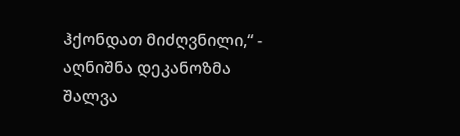ჰქონდათ მიძღვნილი,“ - აღნიშნა დეკანოზმა შალვა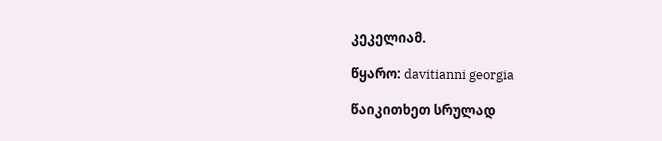კეკელიამ.

წყარო: davitianni georgia

წაიკითხეთ სრულად